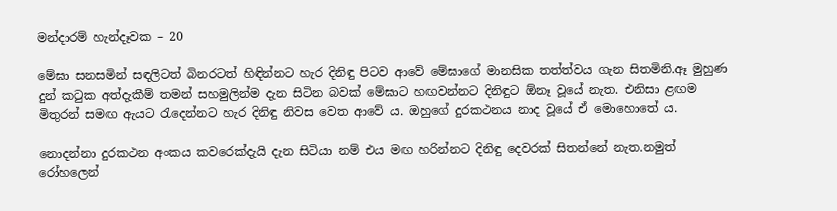මන්දාරම් හැන්දෑවක – 20

මේඝා සනසමින් සඳලිටත් බිනරටත් හිඳින්නට හැර දිනිඳු පිටව ආවේ මේඝාගේ මානසික තත්ත්වය ගැන සිතමිනි.ඈ මුහුණ දුන් කටුක අත්දැකීම් තමන් සහමුලින්ම දැන සිටින බවක් මේඝාට හඟවන්නට දිනිඳුට ඕනෑ වූයේ නැත. එනිසා ළඟම මිතුරන් සමඟ ඇයට රැදෙන්නට හැර දිනිඳු නිවස වෙත ආවේ ය. ඔහුගේ දුරකථනය නාද වූයේ ඒ මොහොතේ ය.

නොදන්නා දුරකථන අංකය කවරෙක්දැයි දැන සිටියා නම් එය මඟ හරින්නට දිනිඳු දෙවරක් සිතන්නේ නැත.නමුත් රෝහලෙන්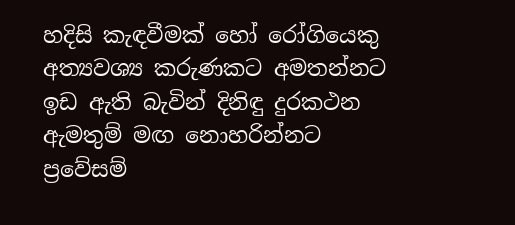හදිසි කැඳවීමක් හෝ රෝගියෙකු අත්‍යවශ්‍ය කරුණකට අමතන්නට ඉඩ ඇති බැවින් දිනිඳු දුරකථන ඇමතුම් මඟ නොහරින්නට ප්‍රවේසම්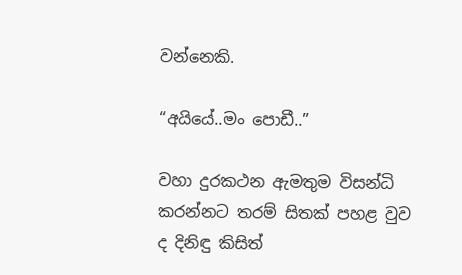වන්නෙකි.

“අයියේ..මං පොඩී..”

වහා දුරකථන ඇමතුම විසන්ධි කරන්නට තරම් සිතක් පහළ වුව ද දිනිඳු කිසිත්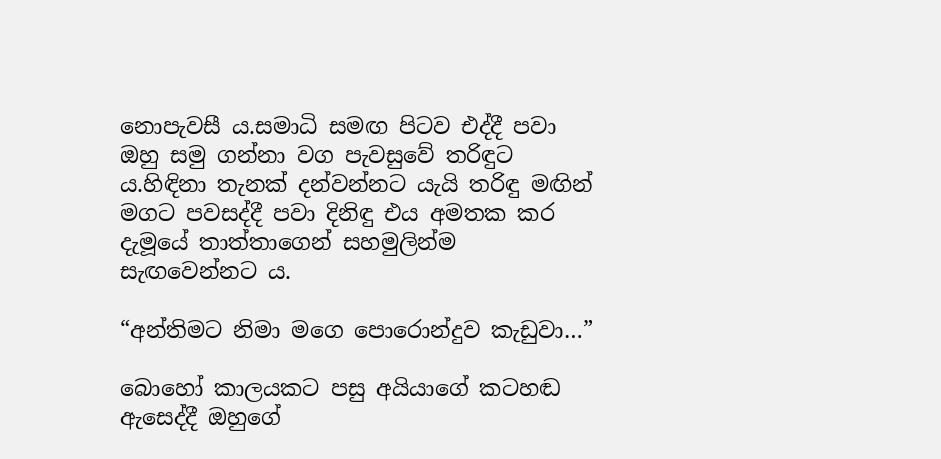නොපැවසී ය.සමාධි සමඟ පිටව එද්දී පවා ඔහු සමු ගන්නා වග පැවසුවේ තරිඳුට ය.හිඳිනා තැනක් දන්වන්නට යැයි තරිඳු මඟින් මගට පවසද්දී පවා දිනිඳු එය අමතක කර දැමූයේ තාත්තාගෙන් සහමුලින්ම සැඟවෙන්නට ය.

“අන්තිමට නිමා මගෙ පොරොන්දුව කැඩුවා…”

බොහෝ කාලයකට පසු අයියාගේ කටහඬ ඇසෙද්දී ඔහුගේ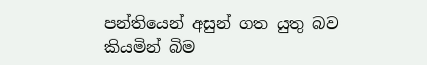පන්තියෙන් අසුන් ගත යුතු බව කියමින් බිම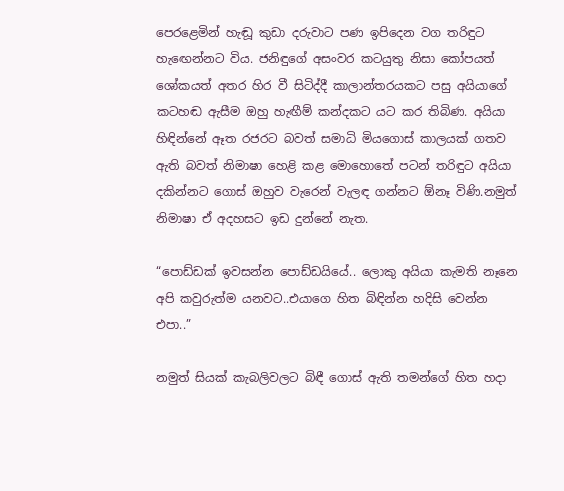පෙරළෙමින් හැඬූ කුඩා දරුවාට පණ ඉපිදෙන වග තරිඳුට හැඟෙන්නට විය. ජනිඳුගේ අසංවර කටයුතු නිසා කෝපයත් ශෝකයත් අතර හිර වී සිටිද්දී කාලාන්තරයකට පසු අයියාගේ කටහඬ ඇසීම ඔහු හැඟීම් කන්දකට යට කර තිබිණ. අයියා හිඳින්නේ ඈත රජරට බවත් සමාධි මියගොස් කාලයක් ගතව ඇති බවත් නිමාෂා හෙළි කළ මොහොතේ පටන් තරිඳුට අයියා දකින්නට ගොස් ඔහුව වැරෙන් වැලඳ ගන්නට ඕනෑ විණි.නමුත් නිමාෂා ඒ අදහසට ඉඩ දුන්නේ නැත.

“පොඩ්ඩක් ඉවසන්න පොඩ්ඩයියේ.. ලොකු අයියා කැමති නෑනෙ අපි කවුරුත්ම යනවට..එයාගෙ හිත බිඳින්න හදිසි වෙන්න එපා..”

නමුත් සියක් කැබලිවලට බිඳී ගොස් ඇති තමන්ගේ හිත හදා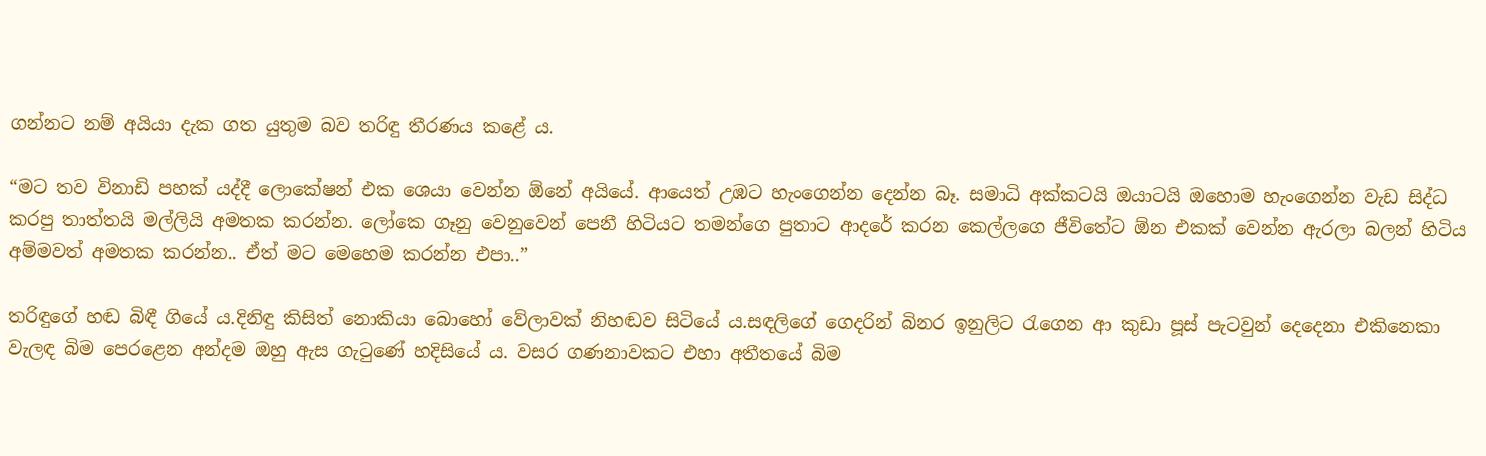ගන්නට නම් අයියා දැක ගත යුතුම බව තරිඳු තීරණය කළේ ය.

“මට තව විනාඩි පහක් යද්දී ලොකේෂන් එක ශෙයා වෙන්න ඕනේ අයියේ. ආයෙත් උඹට හැංගෙන්න දෙන්න බෑ. සමාධි අක්කටයි ඔයාටයි ඔහොම හැංගෙන්න වැඩ සිද්ධ කරපු තාත්තයි මල්ලියි අමතක කරන්න. ලෝකෙ ගෑනු වෙනුවෙන් පෙනී හිටියට තමන්ගෙ පුතාට ආදරේ කරන කෙල්ලගෙ ජීවිතේට ඕන එකක් වෙන්න ඇරලා බලන් හිටිය අම්මවත් අමතක කරන්න.. ඒත් මට මෙහෙම කරන්න එපා..”

තරිඳුගේ හඬ බිඳී ගියේ ය.දිනිඳු කිසිත් නොකියා බොහෝ වේලාවක් නිහඬව සිටියේ ය.සඳලිගේ ගෙදරින් බිනර ඉනුලිට රැගෙන ආ කුඩා පූස් පැටවුන් දෙදෙනා එකිනෙකා වැලඳ බිම පෙරළෙන අන්දම ඔහු ඇස ගැටුණේ හදිසියේ ය. වසර ගණනාවකට එහා අතීතයේ බිම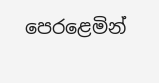පෙරළෙමින්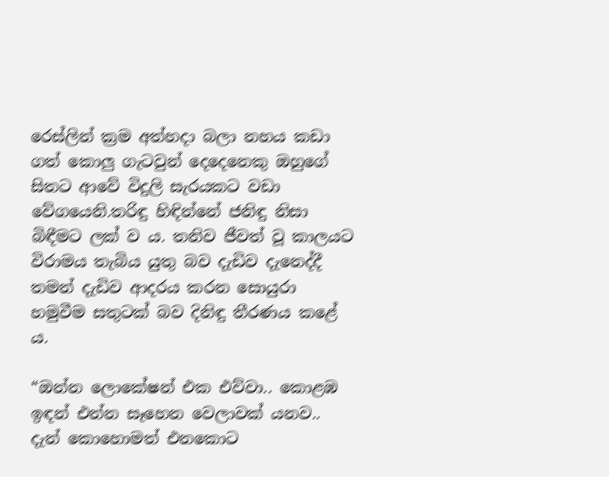රෙස්ලින් ක්‍රම අත්හදා බලා නහය කඩා ගත් කොලු ගැටවුන් දෙදෙනෙකු ඔහුගේ සිතට ආවේ විදුලි සැරයකට වඩා වේගයෙනි.තරිඳු හිඳින්නේ ජනිඳු නිසා බිඳීමට ලක් ව ය. තනිව ජීවත් වූ කාලයට විරාමය තැබිය යුතු බව දැඩිව දැනෙද්දී තමන් දැඩිව ආදරය කරන සොයුරා හමුවීම සතුටක් බව දිනිඳු තීරණය කළේ ය.

“ඔන්න ලොකේෂන් එක එව්වා.. කොළඹ ඉඳන් එන්න සෑහෙන වෙලාවක් යනව.. දැන් කොහොමත් එනකොට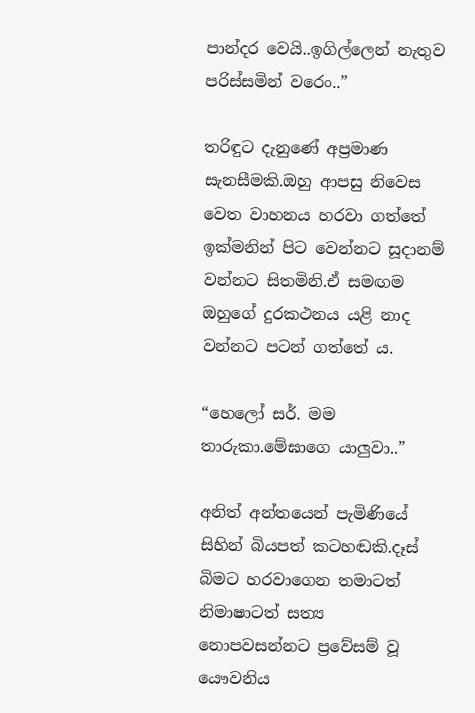පාන්දර වෙයි..ඉගිල්ලෙන් නැතුව පරිස්සමින් වරෙං..”

තරිඳුට දැනුණේ අප්‍රමාණ සැනසීමකි.ඔහු ආපසු නිවෙස වෙත වාහනය හරවා ගත්තේ ඉක්මනින් පිට වෙන්නට සූදානම් වන්නට සිතමිනි.ඒ සමඟම ඔහුගේ දුරකථනය යළි නාද වන්නට පටන් ගත්තේ ය.

“හෙලෝ සර්. මම තාරුකා.මේඝාගෙ යාලුවා..”

අනිත් අන්තයෙන් පැමිණියේ සිහින් බියපත් කටහඬකි.දෑස් බිමට හරවාගෙන තමාටත් නිමාෂාටත් සත්‍ය නොපවසන්නට ප්‍රවේසම් වූ යෞවනිය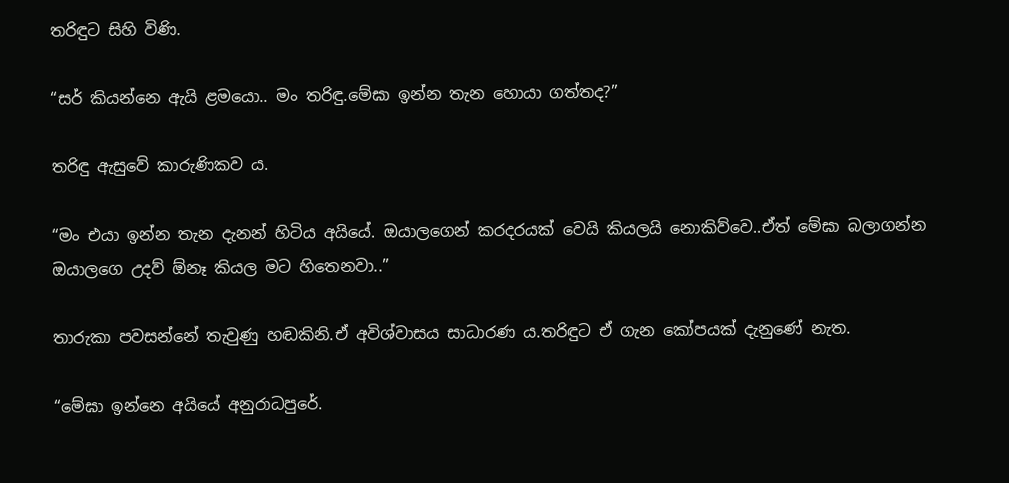තරිඳුට සිහි විණි.

“සර් කියන්නෙ ඇයි ළමයො.. මං තරිඳු.මේඝා ඉන්න තැන හොයා ගත්තද?”

තරිඳු ඇසුවේ කාරුණිකව ය.

“මං එයා ඉන්න තැන දැනන් හිටිය අයියේ. ඔයාලගෙන් කරදරයක් වෙයි කියලයි නොකිව්වෙ..ඒත් මේඝා බලාගන්න ඔයාලගෙ උදව් ඕනෑ කියල මට හිතෙනවා..”

තාරුකා පවසන්නේ තැවුණු හඬකිනි.ඒ අවිශ්වාසය සාධාරණ ය.තරිඳුට ඒ ගැන කෝපයක් දැනුණේ නැත.

“මේඝා ඉන්නෙ අයියේ අනුරාධපුරේ.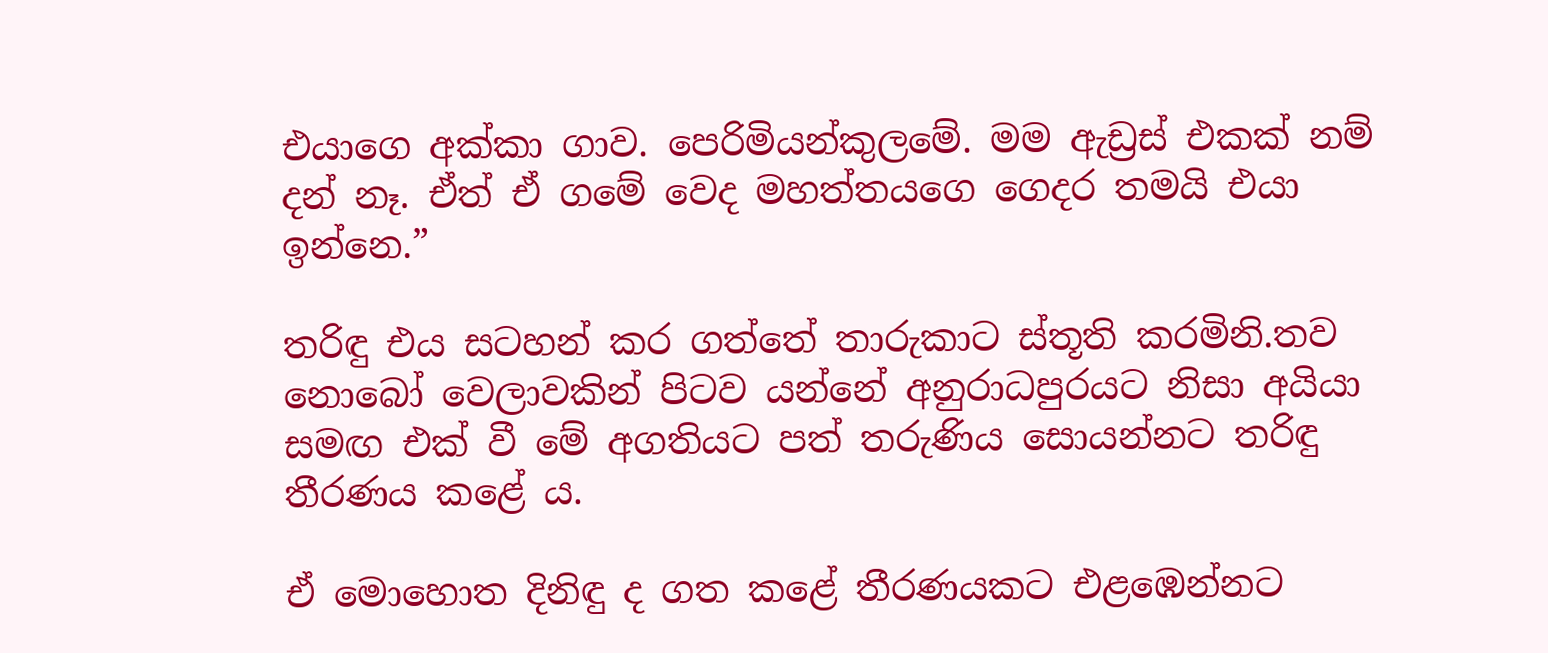එයාගෙ අක්කා ගාව. පෙරිමියන්කුලමේ. මම ඇඩ්‍රස් එකක් නම් දන් නෑ. ඒත් ඒ ගමේ වෙද මහත්තයගෙ ගෙදර තමයි එයා ඉන්නෙ.”

තරිඳු එය සටහන් කර ගත්තේ තාරුකාට ස්තූති කරමිනි.තව නොබෝ වෙලාවකින් පිටව යන්නේ අනුරාධපුරයට නිසා අයියා සමඟ එක් වී මේ අගතියට පත් තරුණිය සොයන්නට තරිඳු තීරණය කළේ ය.

ඒ මොහොත දිනිඳු ද ගත කළේ තීරණයකට එළඹෙන්නට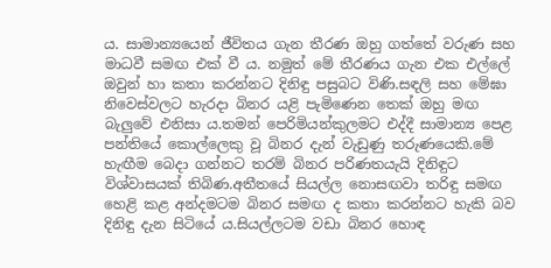ය. සාමාන්‍යයෙන් ජීවිතය ගැන තීරණ ඔහු ගත්තේ වරුණ සහ මාධවී සමඟ එක් වී ය. නමුත් මේ තීරණය ගැන එක එල්ලේ ඔවුන් හා කතා කරන්නට දිනිඳු පසුබට විණි.සඳලි සහ මේඝා නිවෙස්වලට හැරදා බිනර යළි පැමිණෙන තෙක් ඔහු මඟ බැලුවේ එනිසා ය.තමන් පෙරිමියන්කුලමට එද්දී සාමාන්‍ය පෙළ පන්තියේ කොල්ලෙකු වූ බිනර දැන් වැඩුණු තරුණයෙකි.මේ හැඟීම බෙදා ගන්නට තරම් බිනර පරිණතයැයි දිනිඳුට විශ්වාසයක් තිබිණ.අතීතයේ සියල්ල නොසඟවා තරිඳු සමඟ හෙළි කළ අන්දමටම බිනර සමඟ ද කතා කරන්නට හැකි බව දිනිඳු දැන සිටියේ ය.සියල්ලටම වඩා බිනර හොඳ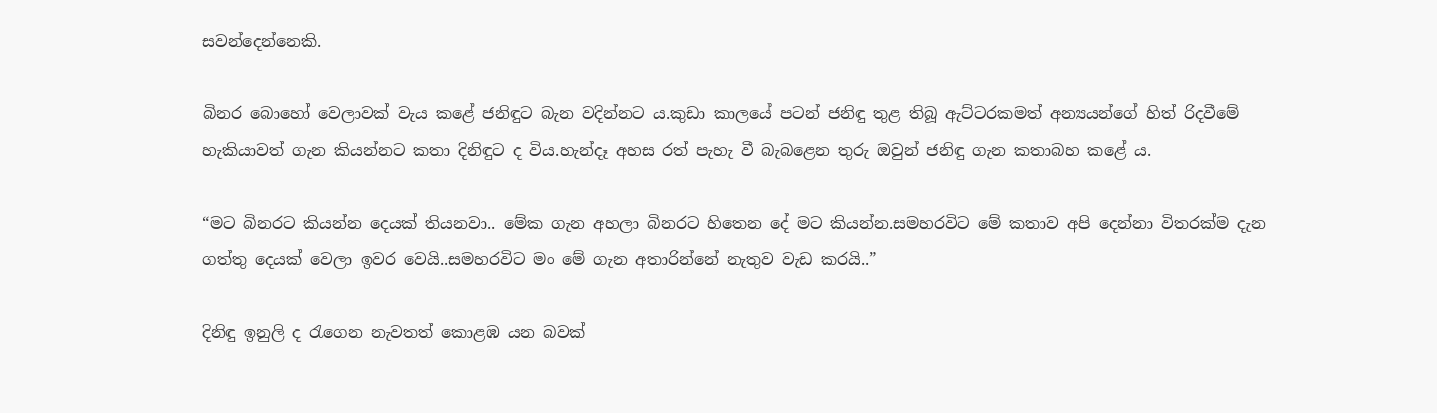සවන්දෙන්නෙකි.

බිනර බොහෝ වෙලාවක් වැය කළේ ජනිඳුට බැන වදින්නට ය.කුඩා කාලයේ පටන් ජනිඳු තුළ තිබූ ඇට්ටරකමත් අන්‍යයන්ගේ හිත් රිදවීමේ හැකියාවත් ගැන කියන්නට කතා දිනිඳුට ද විය.හැන්දෑ අහස රත් පැහැ වී බැබළෙන තුරු ඔවුන් ජනිඳු ගැන කතාබහ කළේ ය.

“මට බිනරට කියන්න දෙයක් තියනවා.. මේක ගැන අහලා බිනරට හිතෙන දේ මට කියන්න.සමහරවිට මේ කතාව අපි දෙන්නා විතරක්ම දැන ගත්තු දෙයක් වෙලා ඉවර වෙයි..සමහරවිට මං මේ ගැන අතාරින්නේ නැතුව වැඩ කරයි..”

දිනිඳු ඉනුලි ද රැගෙන නැවතත් කොළඹ යන බවක්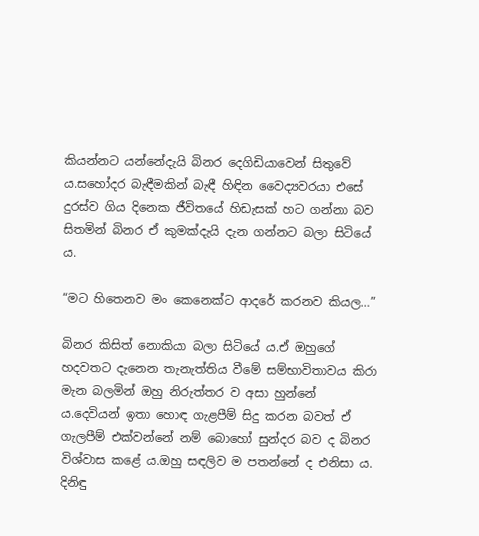කියන්නට යන්නේදැයි බිනර දෙගිඩියාවෙන් සිතුවේ ය.සහෝදර බැඳීමකින් බැඳී හිඳින වෛද්‍යවරයා එසේ දුරස්ව ගිය දිනෙක ජීවිතයේ හිඩැසක් හට ගන්නා බව සිතමින් බිනර ඒ කුමක්දැයි දැන ගන්නට බලා සිටියේ ය.

“මට හිතෙනව මං කෙනෙක්ට ආදරේ කරනව කියල…”

බිනර කිසිත් නොකියා බලා සිටියේ ය.ඒ ඔහුගේ හදවතට දැනෙන තැනැත්තිය වීමේ සම්භාවිතාවය කිරා මැන බලමින් ඔහු නිරුත්තර ව අසා හුන්නේ ය.දෙවියන් ඉතා හොඳ ගැළපීම් සිදු කරන බවත් ඒ ගැලපීම් එක්වන්නේ නම් බොහෝ සුන්දර බව ද බිනර විශ්වාස කළේ ය.ඔහු සඳලිව ම පතන්නේ ද එනිසා ය. දිනිඳු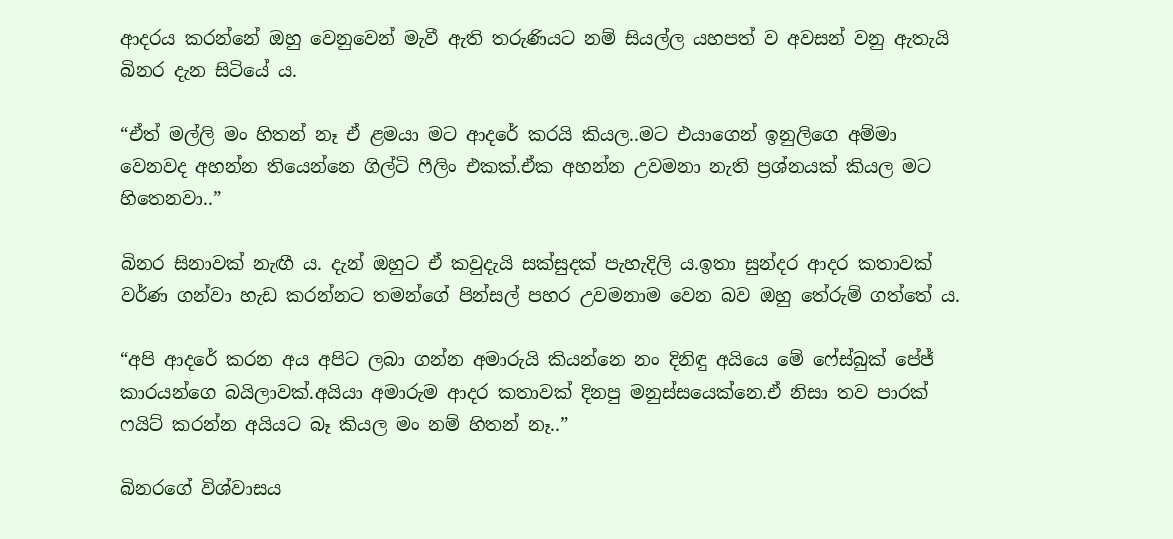ආදරය කරන්නේ ඔහු වෙනුවෙන් මැවී ඇති තරුණියට නම් සියල්ල යහපත් ව අවසන් වනු ඇතැයි බිනර දැන සිටියේ ය.

“ඒත් මල්ලි මං හිතන් නෑ ඒ ළමයා මට ආදරේ කරයි කියල..මට එයාගෙන් ඉනුලිගෙ අම්මා වෙනවද අහන්න තියෙන්නෙ ගිල්ටි ෆීලිං එකක්.ඒක අහන්න උවමනා නැති ප්‍රශ්නයක් කියල මට හිතෙනවා..”

බිනර සිනාවක් නැඟී ය. දැන් ඔහුට ඒ කවුදැයි සක්සුදක් පැහැදිලි ය.ඉතා සුන්දර ආදර කතාවක් වර්ණ ගන්වා හැඩ කරන්නට තමන්ගේ පින්සල් පහර උවමනාම වෙන බව ඔහු තේරුම් ගත්තේ ය.

“අපි ආදරේ කරන අය අපිට ලබා ගන්න අමාරුයි කියන්නෙ නං දිනිඳු අයියෙ මේ ෆේස්බුක් පේජ් කාරයන්ගෙ බයිලාවක්.අයියා අමාරුම ආදර කතාවක් දිනපු මනුස්සයෙක්නෙ.ඒ නිසා තව පාරක් ෆයිට් කරන්න අයියට බෑ කියල මං නම් හිතන් නෑ..”

බිනරගේ විශ්වාසය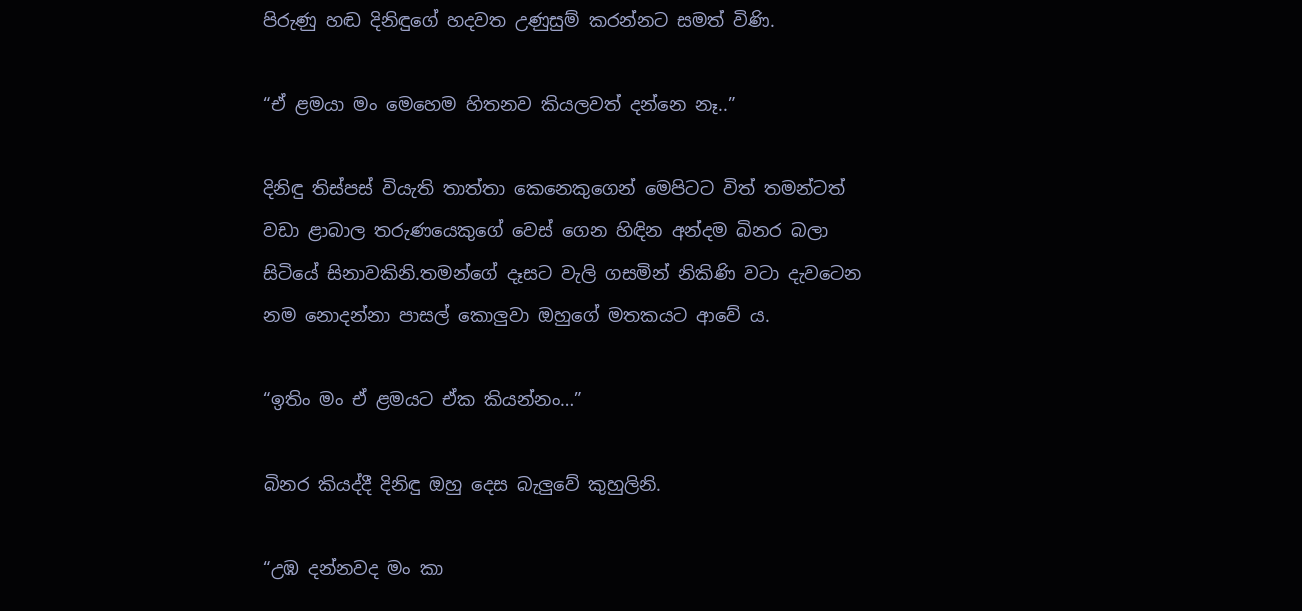පිරුණු හඬ දිනිඳුගේ හදවත උණුසුම් කරන්නට සමත් විණි.

“ඒ ළමයා මං මෙහෙම හිතනව කියලවත් දන්නෙ නෑ..”

දිනිඳු තිස්පස් වියැති තාත්තා කෙනෙකුගෙන් මෙපිටට විත් තමන්ටත් වඩා ළාබාල තරුණයෙකුගේ වෙස් ගෙන හිඳින අන්දම බිනර බලා සිටියේ සිනාවකිනි.තමන්ගේ දෑසට වැලි ගසමින් නිකිණි වටා දැවටෙන නම නොදන්නා පාසල් කොලුවා ඔහුගේ මතකයට ආවේ ය.

“ඉතිං මං ඒ ළමයට ඒක කියන්නං…”

බිනර කියද්දී දිනිඳු ඔහු දෙස බැලුවේ කුහුලිනි.

“උඹ දන්නවද මං කා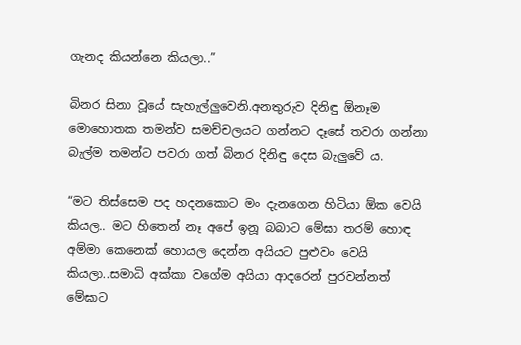ගැනද කියන්නෙ කියලා..”

බිනර සිනා වූයේ සැහැල්ලුවෙනි.අනතුරුව දිනිඳු ඕනෑම මොහොතක තමන්ව සමච්චලයට ගන්නට දෑසේ තවරා ගන්නා බැල්ම තමන්ට පවරා ගත් බිනර දිනිඳු දෙස බැලුවේ ය.

“මට තිස්සෙම පද හදනකොට මං දැනගෙන හිටියා ඕක වෙයි කියල.. මට හිතෙන් නෑ අපේ ඉනූ බබාට මේඝා තරම් හොඳ අම්මා කෙනෙක් හොයල දෙන්න අයියට පුළුවං වෙයි කියලා..සමාධි අක්කා වගේම අයියා ආදරෙන් පුරවන්නත් මේඝාට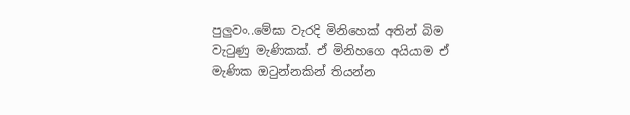පුලුවං..මේඝා වැරදි මිනිහෙක් අතින් බිම වැටුණු මැණිකක්. ඒ මිනිහගෙ අයියාම ඒ මැණික ඔටුන්නකින් තියන්න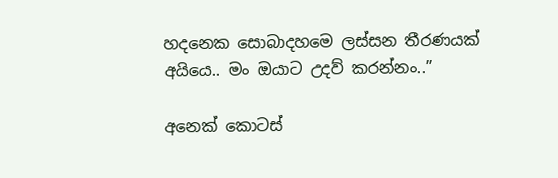හදනෙක සොබාදහමෙ ලස්සන තීරණයක් අයියෙ.. මං ඔයාට උදව් කරන්නං..”

අනෙක් කොටස්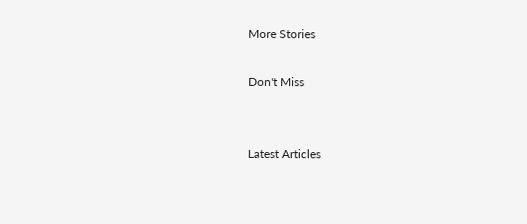More Stories

Don't Miss


Latest Articles